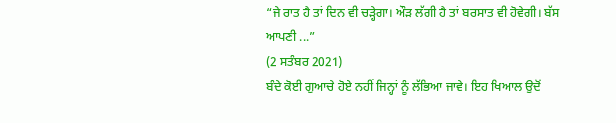“ਜੇ ਰਾਤ ਹੈ ਤਾਂ ਦਿਨ ਵੀ ਚੜ੍ਹੇਗਾ। ਔੜ ਲੱਗੀ ਹੈ ਤਾਂ ਬਰਸਾਤ ਵੀ ਹੋਵੇਗੀ। ਬੱਸ ਆਪਣੀ ...”
(2 ਸਤੰਬਰ 2021)
ਬੰਦੇ ਕੋਈ ਗੁਆਚੇ ਹੋਏ ਨਹੀਂ ਜਿਨ੍ਹਾਂ ਨੂੰ ਲੱਭਿਆ ਜਾਵੇ। ਇਹ ਖਿਆਲ ਉਦੋਂ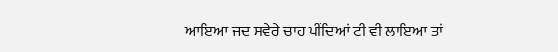ਆਇਆ ਜਦ ਸਵੇਰੇ ਚਾਹ ਪੀਂਦਿਆਂ ਟੀ ਵੀ ਲਾਇਆ ਤਾਂ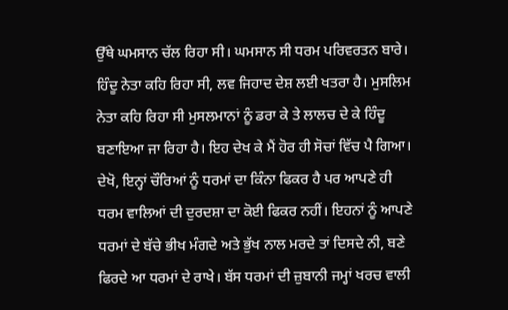ਉੱਥੇ ਘਮਸਾਨ ਚੱਲ ਰਿਹਾ ਸੀ। ਘਮਸਾਨ ਸੀ ਧਰਮ ਪਰਿਵਰਤਨ ਬਾਰੇ। ਹਿੰਦੂ ਨੇਤਾ ਕਹਿ ਰਿਹਾ ਸੀ, ਲਵ ਜਿਹਾਦ ਦੇਸ਼ ਲਈ ਖਤਰਾ ਹੈ। ਮੁਸਲਿਮ ਨੇਤਾ ਕਹਿ ਰਿਹਾ ਸੀ ਮੁਸਲਮਾਨਾਂ ਨੂੰ ਡਰਾ ਕੇ ਤੇ ਲਾਲਚ ਦੇ ਕੇ ਹਿੰਦੂ ਬਣਾਇਆ ਜਾ ਰਿਹਾ ਹੈ। ਇਹ ਦੇਖ ਕੇ ਮੈਂ ਹੋਰ ਹੀ ਸੋਚਾਂ ਵਿੱਚ ਪੈ ਗਿਆ। ਦੇਖੋ, ਇਨ੍ਹਾਂ ਚੌਰਿਆਂ ਨੂੰ ਧਰਮਾਂ ਦਾ ਕਿੰਨਾ ਫਿਕਰ ਹੈ ਪਰ ਆਪਣੇ ਹੀ ਧਰਮ ਵਾਲਿਆਂ ਦੀ ਦੁਰਦਸ਼ਾ ਦਾ ਕੋਈ ਫਿਕਰ ਨਹੀਂ। ਇਹਨਾਂ ਨੂੰ ਆਪਣੇ ਧਰਮਾਂ ਦੇ ਬੱਚੇ ਭੀਖ ਮੰਗਦੇ ਅਤੇ ਭੁੱਖ ਨਾਲ ਮਰਦੇ ਤਾਂ ਦਿਸਦੇ ਨੀ, ਬਣੇ ਫਿਰਦੇ ਆ ਧਰਮਾਂ ਦੇ ਰਾਖੇ। ਬੱਸ ਧਰਮਾਂ ਦੀ ਜ਼ੁਬਾਨੀ ਜਮ੍ਹਾਂ ਖਰਚ ਵਾਲੀ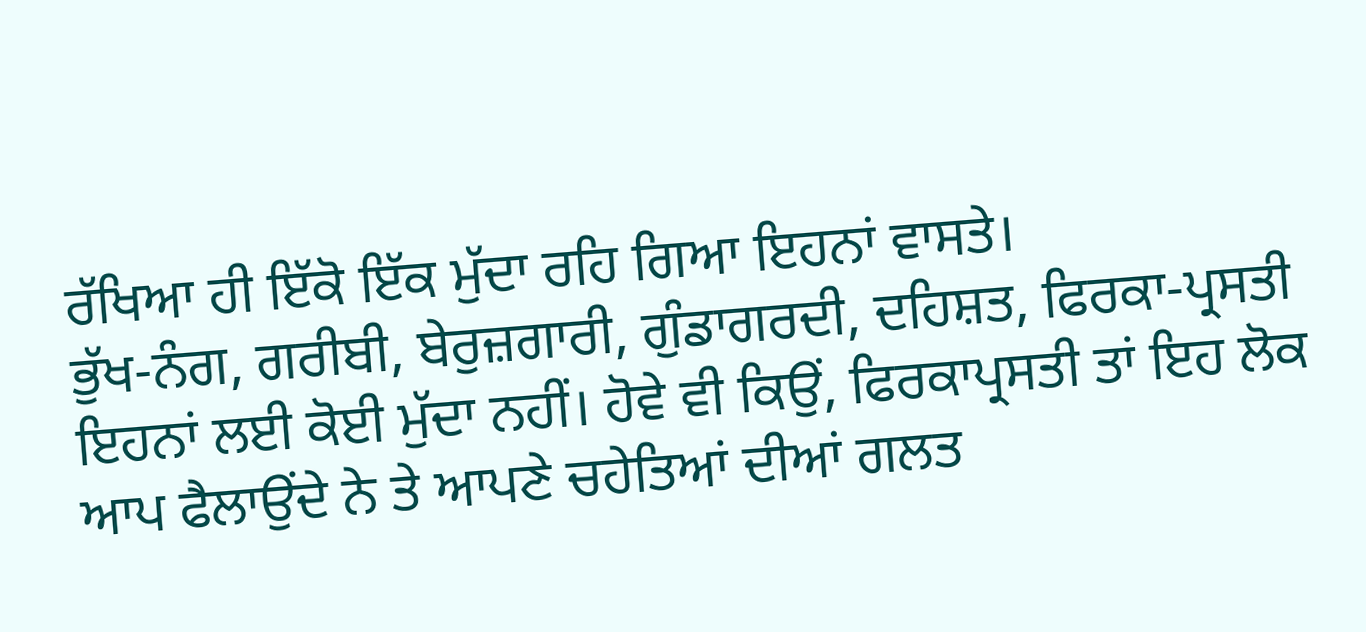ਰੱਖਿਆ ਹੀ ਇੱਕੋ ਇੱਕ ਮੁੱਦਾ ਰਹਿ ਗਿਆ ਇਹਨਾਂ ਵਾਸਤੇ।
ਭੁੱਖ-ਨੰਗ, ਗਰੀਬੀ, ਬੇਰੁਜ਼ਗਾਰੀ, ਗੁੰਡਾਗਰਦੀ, ਦਹਿਸ਼ਤ, ਫਿਰਕਾ-ਪ੍ਰਸਤੀ ਇਹਨਾਂ ਲਈ ਕੋਈ ਮੁੱਦਾ ਨਹੀਂ। ਹੋਵੇ ਵੀ ਕਿਉਂ, ਫਿਰਕਾਪ੍ਰਸਤੀ ਤਾਂ ਇਹ ਲੋਕ ਆਪ ਫੈਲਾਉਂਦੇ ਨੇ ਤੇ ਆਪਣੇ ਚਹੇਤਿਆਂ ਦੀਆਂ ਗਲਤ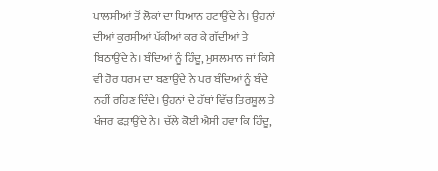ਪਾਲਸੀਆਂ ਤੋਂ ਲੋਕਾਂ ਦਾ ਧਿਆਨ ਹਟਾਉਂਦੇ ਨੇ। ਉਹਨਾਂ ਦੀਆਂ ਕੁਰਸੀਆਂ ਪੱਕੀਆਂ ਕਰ ਕੇ ਗੱਦੀਆਂ ਤੇ ਬਿਠਾਉਂਦੇ ਨੇ। ਬੰਦਿਆਂ ਨੂੰ ਹਿੰਦੂ, ਮੁਸਲਮਾਨ ਜਾਂ ਕਿਸੇ ਵੀ ਹੋਰ ਧਰਮ ਦਾ ਬਣਾਉਂਦੇ ਨੇ ਪਰ ਬੰਦਿਆਂ ਨੂੰ ਬੰਦੇ ਨਹੀਂ ਰਹਿਣ ਦਿੰਦੇ। ਉਹਨਾਂ ਦੇ ਹੱਥਾਂ ਵਿੱਚ ਤਿਰਸ਼ੂਲ ਤੇ ਖੰਜਰ ਫੜਾਉਂਦੇ ਨੇ। ਚੱਲੇ ਕੋਈ ਐਸੀ ਹਵਾ ਕਿ ਹਿੰਦੂ,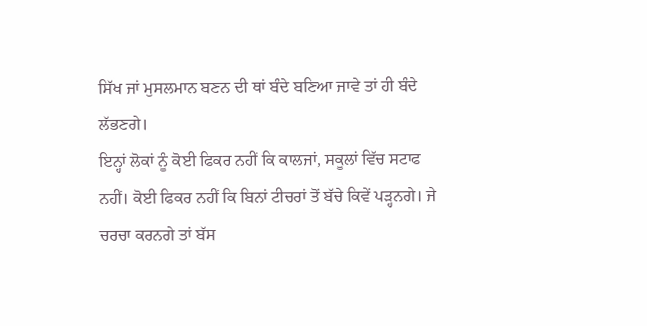ਸਿੱਖ ਜਾਂ ਮੁਸਲਮਾਨ ਬਣਨ ਦੀ ਥਾਂ ਬੰਦੇ ਬਣਿਆ ਜਾਵੇ ਤਾਂ ਹੀ ਬੰਦੇ ਲੱਭਣਗੇ।
ਇਨ੍ਹਾਂ ਲੋਕਾਂ ਨੂੰ ਕੋਈ ਫਿਕਰ ਨਹੀਂ ਕਿ ਕਾਲਜਾਂ, ਸਕੂਲਾਂ ਵਿੱਚ ਸਟਾਫ ਨਹੀਂ। ਕੋਈ ਫਿਕਰ ਨਹੀਂ ਕਿ ਬਿਨਾਂ ਟੀਚਰਾਂ ਤੋਂ ਬੱਚੇ ਕਿਵੇਂ ਪੜ੍ਹਨਗੇ। ਜੇ ਚਰਚਾ ਕਰਨਗੇ ਤਾਂ ਬੱਸ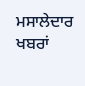ਮਸਾਲੇਦਾਰ ਖਬਰਾਂ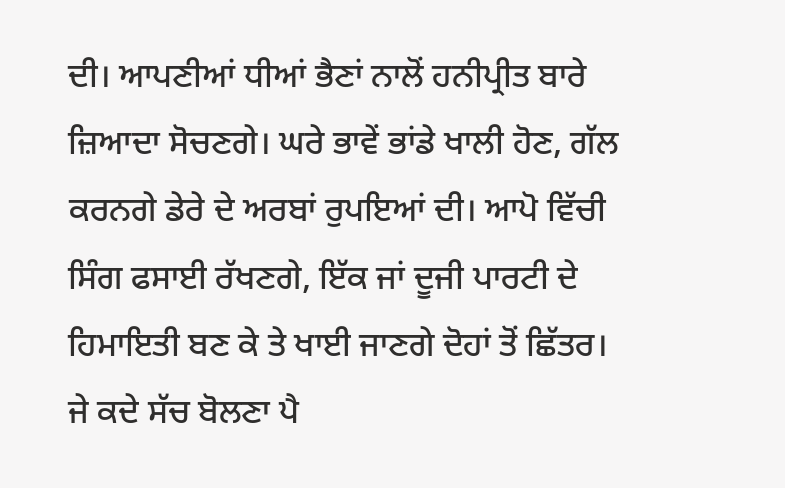ਦੀ। ਆਪਣੀਆਂ ਧੀਆਂ ਭੈਣਾਂ ਨਾਲੋਂ ਹਨੀਪ੍ਰੀਤ ਬਾਰੇ ਜ਼ਿਆਦਾ ਸੋਚਣਗੇ। ਘਰੇ ਭਾਵੇਂ ਭਾਂਡੇ ਖਾਲੀ ਹੋਣ, ਗੱਲ ਕਰਨਗੇ ਡੇਰੇ ਦੇ ਅਰਬਾਂ ਰੁਪਇਆਂ ਦੀ। ਆਪੋ ਵਿੱਚੀ ਸਿੰਗ ਫਸਾਈ ਰੱਖਣਗੇ, ਇੱਕ ਜਾਂ ਦੂਜੀ ਪਾਰਟੀ ਦੇ ਹਿਮਾਇਤੀ ਬਣ ਕੇ ਤੇ ਖਾਈ ਜਾਣਗੇ ਦੋਹਾਂ ਤੋਂ ਛਿੱਤਰ। ਜੇ ਕਦੇ ਸੱਚ ਬੋਲਣਾ ਪੈ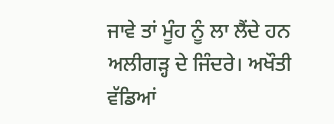ਜਾਵੇ ਤਾਂ ਮੂੰਹ ਨੂੰ ਲਾ ਲੈਂਦੇ ਹਨ ਅਲੀਗੜ੍ਹ ਦੇ ਜਿੰਦਰੇ। ਅਖੌਤੀ ਵੱਡਿਆਂ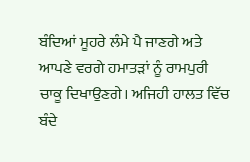ਬੰਦਿਆਂ ਮੂਹਰੇ ਲੰਮੇ ਪੈ ਜਾਣਗੇ ਅਤੇ ਆਪਣੇ ਵਰਗੇ ਹਮਾਤੜਾਂ ਨੂੰ ਰਾਮਪੁਰੀ ਚਾਕੂ ਦਿਖਾਉਣਗੇ। ਅਜਿਹੀ ਹਾਲਤ ਵਿੱਚ ਬੰਦੇ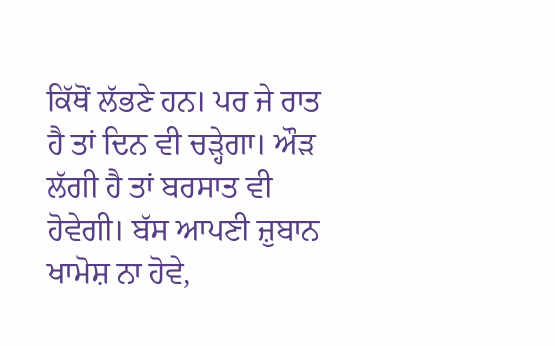ਕਿੱਥੋਂ ਲੱਭਣੇ ਹਨ। ਪਰ ਜੇ ਰਾਤ ਹੈ ਤਾਂ ਦਿਨ ਵੀ ਚੜ੍ਹੇਗਾ। ਔੜ ਲੱਗੀ ਹੈ ਤਾਂ ਬਰਸਾਤ ਵੀ ਹੋਵੇਗੀ। ਬੱਸ ਆਪਣੀ ਜ਼ੁਬਾਨ ਖਾਮੋਸ਼ ਨਾ ਹੋਵੇ,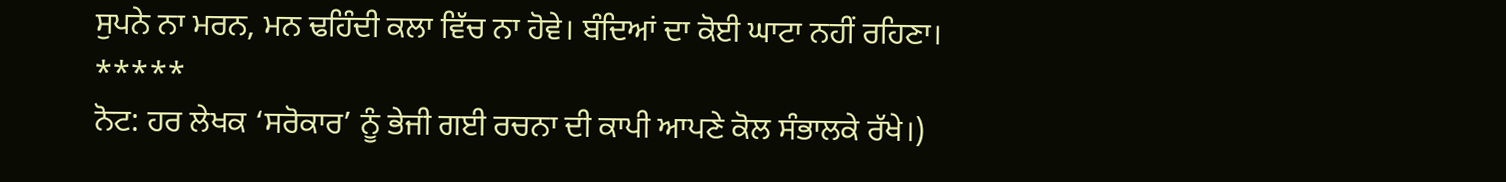ਸੁਪਨੇ ਨਾ ਮਰਨ, ਮਨ ਢਹਿੰਦੀ ਕਲਾ ਵਿੱਚ ਨਾ ਹੋਵੇ। ਬੰਦਿਆਂ ਦਾ ਕੋਈ ਘਾਟਾ ਨਹੀਂ ਰਹਿਣਾ।
*****
ਨੋਟ: ਹਰ ਲੇਖਕ ‘ਸਰੋਕਾਰ’ ਨੂੰ ਭੇਜੀ ਗਈ ਰਚਨਾ ਦੀ ਕਾਪੀ ਆਪਣੇ ਕੋਲ ਸੰਭਾਲਕੇ ਰੱਖੇ।)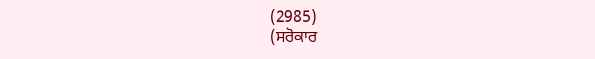(2985)
(ਸਰੋਕਾਰ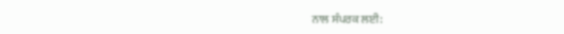ਨਾਲ ਸੰਪਰਕ ਲਈ: